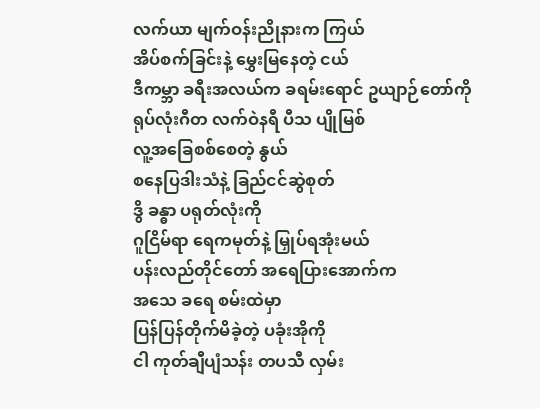လက်ယာ မျက်ဝန်းညိုနားက ကြယ်
အိပ်စက်ခြင်းနဲ့ မွှေးမြနေတဲ့ ငယ်
ဒီကမ္ဘာ ခရီးအလယ်က ခရမ်းရောင် ဥယျာဉ်တော်ကို
ရုပ်လုံးဂီတ လက်ဝဲနရီ ပီသ ပျိုမြစ်
လူ့အခြေစစ်စေတဲ့ နွယ်
စနေပြဒါးသံနဲ့ ခြည်ငင်ဆွဲစုတ်
ဒွိ ခန္ဓာ ပရုတ်လုံးကို
ဂူငြိမ်ရာ ရေကမုတ်နဲ့ မြှုပ်ရအုံးမယ်
ပန်းလည်တိုင်တော် အရေပြားအောက်က
အသေ ခရေ စမ်းထဲမှာ
ပြန်ပြန်တိုက်မိခဲ့တဲ့ ပခုံးအိုကို
ငါ ကုတ်ချီပျံသန်း တပသီ လှမ်း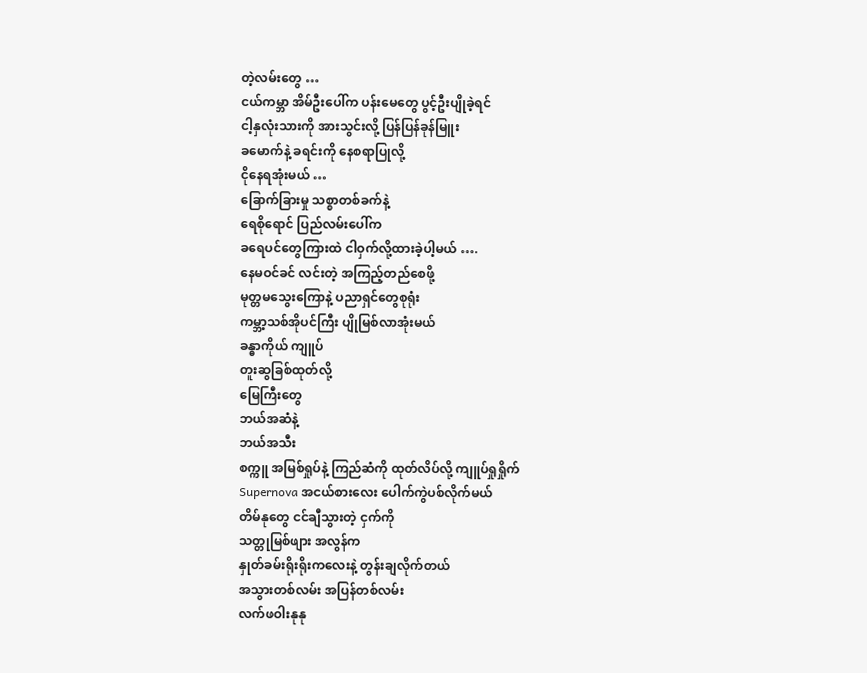တဲ့လမ်းတွေ …
ငယ်ကမ္ဘာ အိမ်ဦးပေါ်က ပန်းမေတွေ ပွင့်ဦးပျိုခဲ့ရင်
ငါ့နှလုံးသားကို အားသွင်းလို့ ပြန်ပြန်ခုန်မြူး
ခမောက်နဲ့ ခရင်းကို နေစရာပြုလို့
ငိုနေရအုံးမယ် …
ခြောက်ခြားမှု သစ္စာတစ်ခက်နဲ့
ရေစိုရောင် ပြည်လမ်းပေါ်က
ခရေပင်တွေကြားထဲ ငါဝှက်လို့ထားခဲ့ပါ့မယ် ….
နေမဝင်ခင် လင်းတဲ့ အကြည့်တည်စေဖို့
မုတ္တမသွေးကြောနဲ့ ပညာရှင်တွေစုရုံး
ကမ္ဘာ့သစ်အိုပင်ကြီး ပျိုမြစ်လာအုံးမယ်
ခန္ဓာကိုယ် ကျူပ်
တူးဆွခြစ်ထုတ်လို့
မြေကြီးတွေ
ဘယ်အဆံနဲ့
ဘယ်အသီး
စက္ကူ အမြစ်ရှုပ်နဲ့ ကြည်ဆံကို ထုတ်လိပ်လို့ ကျူပ်ရှုရှိုက်
Supernova အငယ်စားလေး ပေါက်ကွဲပစ်လိုက်မယ်
တိမ်နုတွေ ငင်ချီသွားတဲ့ ငှက်ကို
သတ္တုမြစ်ဖျား အလွန်က
နှုတ်ခမ်းရိုးရိုးကလေးနဲ့ တွန်းချလိုက်တယ်
အသွားတစ်လမ်း အပြန်တစ်လမ်း
လက်ဖဝါးနုနု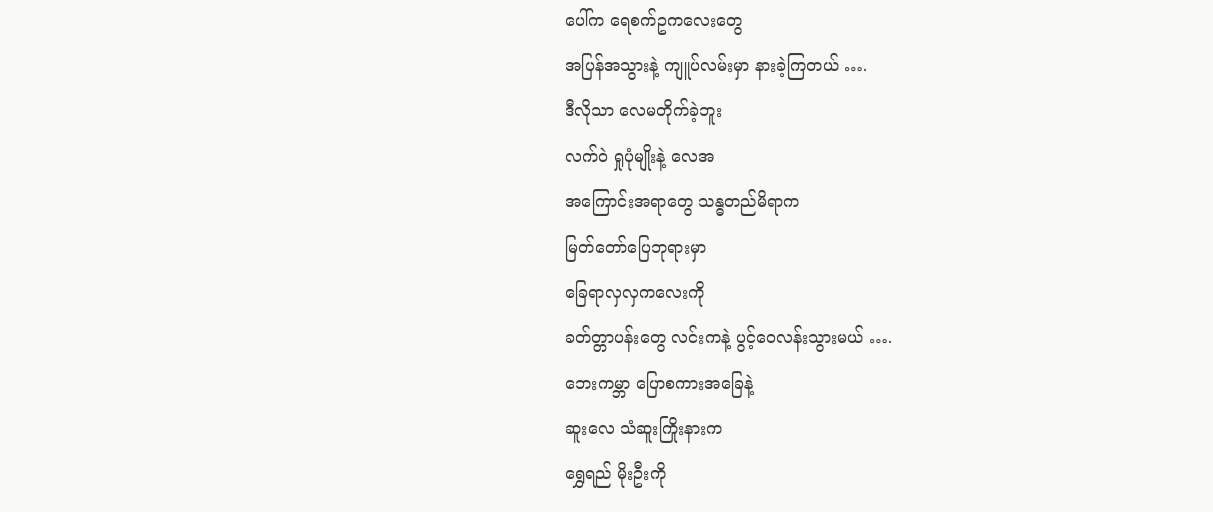ပေါ်က ရေစက်ဥကလေးတွေ
အပြန်အသွားနဲ့ ကျူပ်လမ်းမှာ နားခဲ့ကြတယ် ….
ဒီလိုသာ လေမတိုက်ခဲ့ဘူး
လက်ဝဲ ရှုပုံမျိုးနဲ့ လေအ
အကြောင်းအရာတွေ သန္ဓတည်မိရာက
မြတ်တော်ပြေဘုရားမှာ
ခြေရာလှလှကလေးကို
ခတ်တ္တာပန်းတွေ လင်းကနဲ့ ပွင့်ဝေလန်းသွားမယ် ….
ဘေးကမ္ဘာ ပြောစကားအခြေနဲ့
ဆူးလေ သံဆူးကြိုးနားက
ရွှေရည် မိုးဦးကို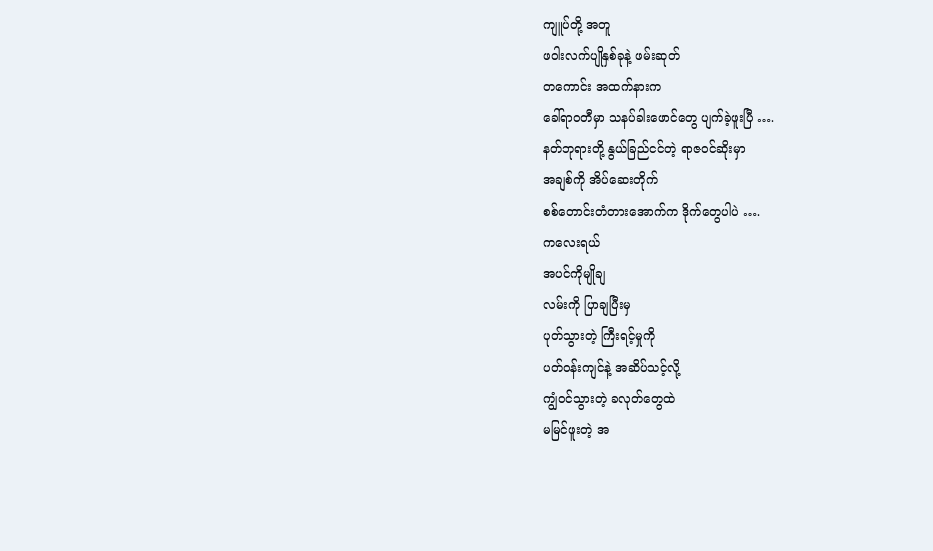ကျူပ်တို့ အတူ
ဖဝါးလက်ပျိုနှစ်ခုနဲ့ ဖမ်းဆုတ်
တကောင်း အထက်နားက
ခေါ်ရာဝတီမှာ သနပ်ခါးဖောင်တွေ ပျက်ခဲ့ဖူးပြီ ….
နတ်ဘုရားတို့ နွယ်ခြည်ငင်တဲ့ ရာဇဝင်ဆိုးမှာ
အချစ်ကို အိပ်ဆေးတိုက်
စစ်တောင်းတံတားအောက်က ဒိုက်တွေပါပဲ ….
ကလေးရယ်
အပင်ကိုမျိုချ
လမ်းကို ပြာချပြီးမှ
ပုတ်သွားတဲ့ ကြီးရင့်မှုကို
ပတ်ဝန်းကျင်နဲ့ အဆိပ်သင့်လို့
ကျွံဝင်သွားတဲ့ ခလုတ်တွေထဲ
မမြင်ဖူးတဲ့ အ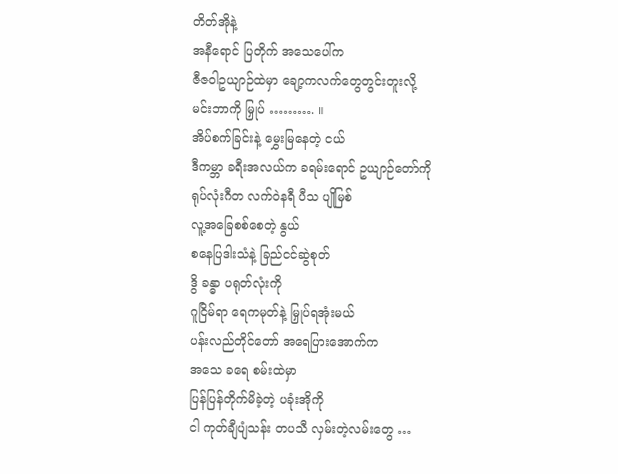တိတ်အိုနဲ့
အနီရောင် ပြတိုက် အသေပေါ်က
ဇီဇဝါဥယျာဉ်ထဲမှာ ချော့ကလက်တွေတွင်းတူးလို့
မင်းဘာကို မြှုပ် ………. ။
အိပ်စက်ခြင်းနဲ့ မွှေးမြနေတဲ့ ငယ်
ဒီကမ္ဘာ ခရီးအလယ်က ခရမ်းရောင် ဥယျာဉ်တော်ကို
ရုပ်လုံးဂီတ လက်ဝဲနရီ ပီသ ပျိုမြစ်
လူ့အခြေစစ်စေတဲ့ နွယ်
စနေပြဒါးသံနဲ့ ခြည်ငင်ဆွဲစုတ်
ဒွိ ခန္ဓာ ပရုတ်လုံးကို
ဂူငြိမ်ရာ ရေကမုတ်နဲ့ မြှုပ်ရအုံးမယ်
ပန်းလည်တိုင်တော် အရေပြားအောက်က
အသေ ခရေ စမ်းထဲမှာ
ပြန်ပြန်တိုက်မိခဲ့တဲ့ ပခုံးအိုကို
ငါ ကုတ်ချီပျံသန်း တပသီ လှမ်းတဲ့လမ်းတွေ …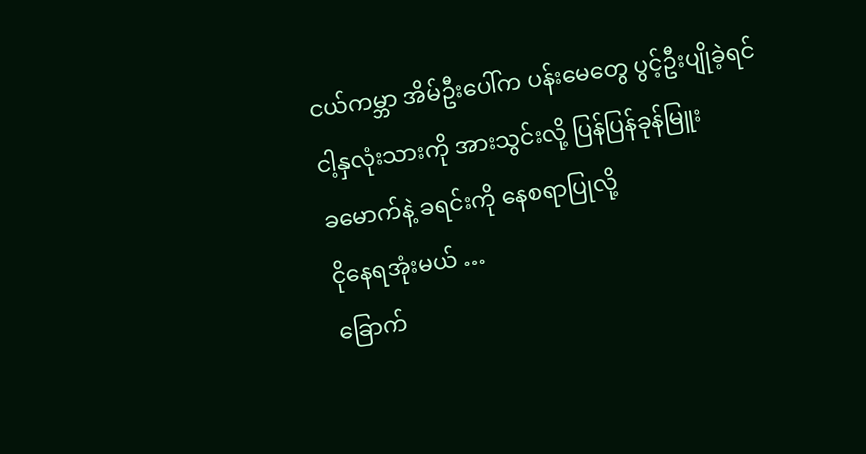ငယ်ကမ္ဘာ အိမ်ဦးပေါ်က ပန်းမေတွေ ပွင့်ဦးပျိုခဲ့ရင်
ငါ့နှလုံးသားကို အားသွင်းလို့ ပြန်ပြန်ခုန်မြူး
ခမောက်နဲ့ ခရင်းကို နေစရာပြုလို့
ငိုနေရအုံးမယ် …
ခြောက်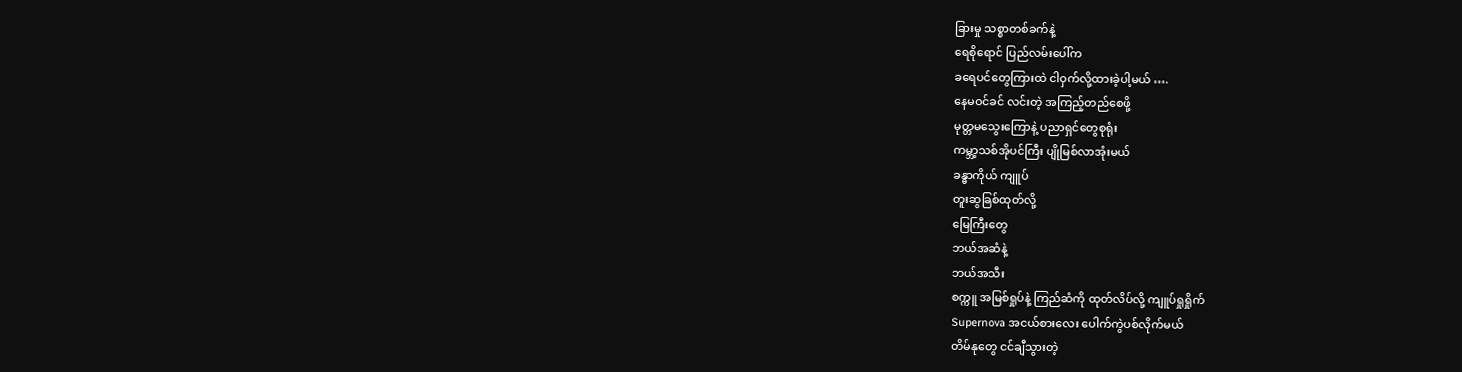ခြားမှု သစ္စာတစ်ခက်နဲ့
ရေစိုရောင် ပြည်လမ်းပေါ်က
ခရေပင်တွေကြားထဲ ငါဝှက်လို့ထားခဲ့ပါ့မယ် ….
နေမဝင်ခင် လင်းတဲ့ အကြည့်တည်စေဖို့
မုတ္တမသွေးကြောနဲ့ ပညာရှင်တွေစုရုံး
ကမ္ဘာ့သစ်အိုပင်ကြီး ပျိုမြစ်လာအုံးမယ်
ခန္ဓာကိုယ် ကျူပ်
တူးဆွခြစ်ထုတ်လို့
မြေကြီးတွေ
ဘယ်အဆံနဲ့
ဘယ်အသီး
စက္ကူ အမြစ်ရှုပ်နဲ့ ကြည်ဆံကို ထုတ်လိပ်လို့ ကျူပ်ရှုရှိုက်
Supernova အငယ်စားလေး ပေါက်ကွဲပစ်လိုက်မယ်
တိမ်နုတွေ ငင်ချီသွားတဲ့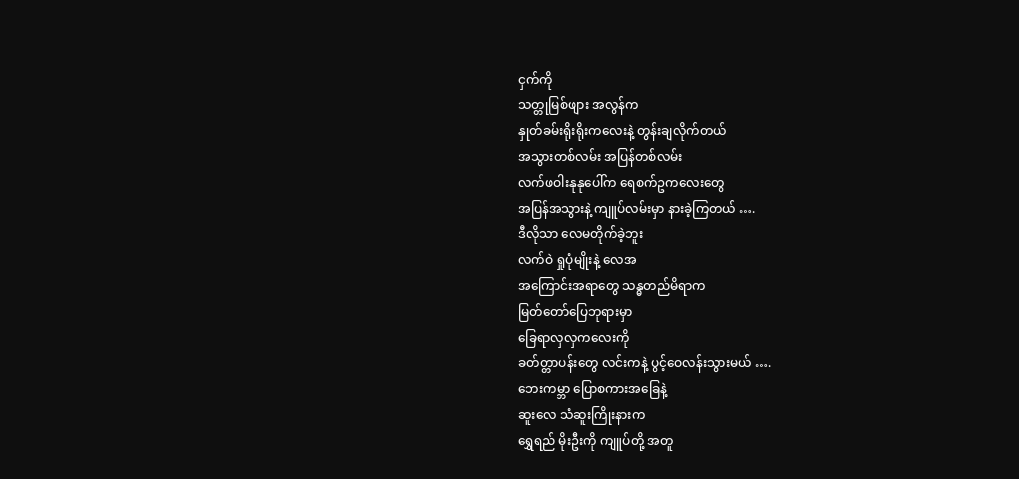ငှက်ကို
သတ္တုမြစ်ဖျား အလွန်က
နှုတ်ခမ်းရိုးရိုးကလေးနဲ့ တွန်းချလိုက်တယ်
အသွားတစ်လမ်း အပြန်တစ်လမ်း
လက်ဖဝါးနုနုပေါ်က ရေစက်ဥကလေးတွေ
အပြန်အသွားနဲ့ ကျူပ်လမ်းမှာ နားခဲ့ကြတယ် ….
ဒီလိုသာ လေမတိုက်ခဲ့ဘူး
လက်ဝဲ ရှုပုံမျိုးနဲ့ လေအ
အကြောင်းအရာတွေ သန္ဓတည်မိရာက
မြတ်တော်ပြေဘုရားမှာ
ခြေရာလှလှကလေးကို
ခတ်တ္တာပန်းတွေ လင်းကနဲ့ ပွင့်ဝေလန်းသွားမယ် ….
ဘေးကမ္ဘာ ပြောစကားအခြေနဲ့
ဆူးလေ သံဆူးကြိုးနားက
ရွှေရည် မိုးဦးကို ကျူပ်တို့ အတူ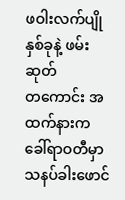ဖဝါးလက်ပျိုနှစ်ခုနဲ့ ဖမ်းဆုတ်
တကောင်း အထက်နားက
ခေါ်ရာဝတီမှာ သနပ်ခါးဖောင်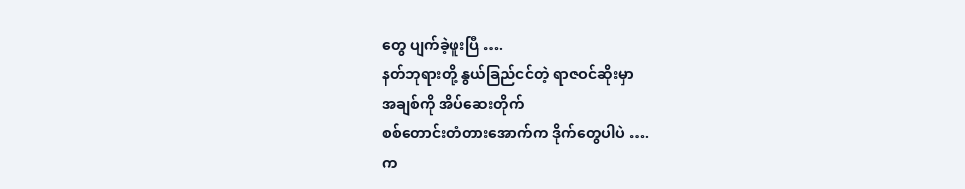တွေ ပျက်ခဲ့ဖူးပြီ ….
နတ်ဘုရားတို့ နွယ်ခြည်ငင်တဲ့ ရာဇဝင်ဆိုးမှာ
အချစ်ကို အိပ်ဆေးတိုက်
စစ်တောင်းတံတားအောက်က ဒိုက်တွေပါပဲ ….
က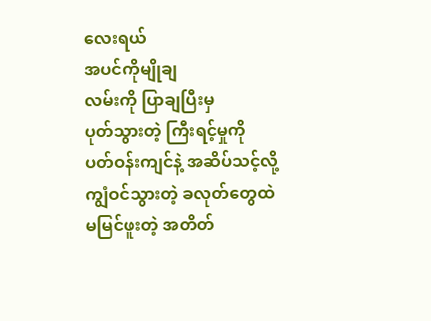လေးရယ်
အပင်ကိုမျိုချ
လမ်းကို ပြာချပြီးမှ
ပုတ်သွားတဲ့ ကြီးရင့်မှုကို
ပတ်ဝန်းကျင်နဲ့ အဆိပ်သင့်လို့
ကျွံဝင်သွားတဲ့ ခလုတ်တွေထဲ
မမြင်ဖူးတဲ့ အတိတ်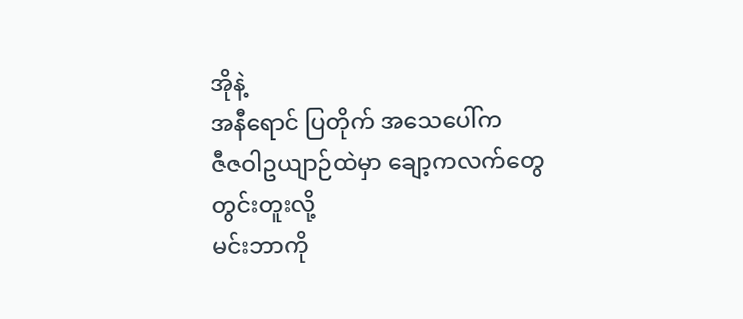အိုနဲ့
အနီရောင် ပြတိုက် အသေပေါ်က
ဇီဇဝါဥယျာဉ်ထဲမှာ ချော့ကလက်တွေတွင်းတူးလို့
မင်းဘာကို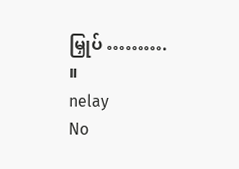မြှုပ် ………. ။
nelay
No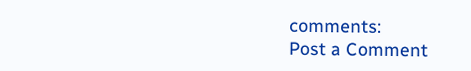comments:
Post a Comment